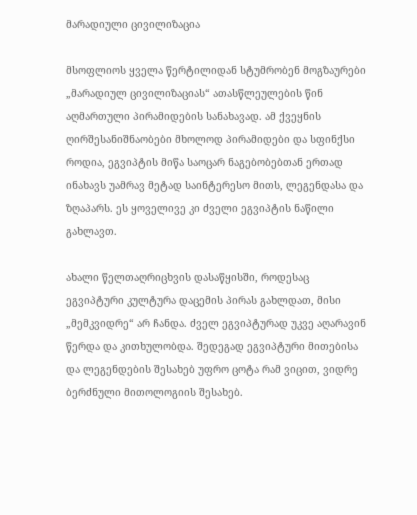მარადიული ცივილიზაცია

მსოფლიოს ყველა წერტილიდან სტუმრობენ მოგზაურები „მარადიულ ცივილიზაციას“ ათასწლეულების წინ აღმართული პირამიდების სანახავად. ამ ქვეყნის ღირშესანიშნაობები მხოლოდ პირამიდები და სფინქსი როდია, ეგვიპტის მიწა საოცარ ნაგებობებთან ერთად ინახავს უამრავ მეტად საინტერესო მითს, ლეგენდასა და ზღაპარს. ეს ყოველივე კი ძველი ეგვიპტის ნაწილი გახლავთ.

ახალი წელთაღრიცხვის დასაწყისში, როდესაც ეგვიპტური კულტურა დაცემის პირას გახლდათ, მისი „მემკვიდრე“ არ ჩანდა. ძველ ეგვიპტურად უკვე აღარავინ წერდა და კითხულობდა. შედეგად ეგვიპტური მითებისა და ლეგენდების შესახებ უფრო ცოტა რამ ვიცით, ვიდრე ბერძნული მითოლოგიის შესახებ.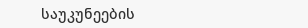საუკუნეების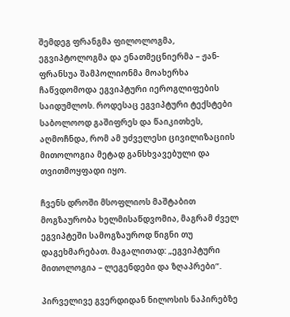შემდეგ ფრანგმა ფილოლოგმა, ეგვიპტოლოგმა და ენათმეცნიერმა – ჟან-ფრანსუა შამპოლიონმა მოახერხა ჩაწვდომოდა ეგვიპტური იეროგლიფების საიდუმლოს. როდესაც ეგვიპტური ტექსტები საბოლოოდ გაშიფრეს და წაიკითხეს, აღმოჩნდა, რომ ამ უძველესი ცივილიზაციის მითოლოგია მეტად განსხვავებული და თვითმოყფადი იყო.

ჩვენს დროში მსოფლიოს მაშტაბით მოგზაურობა ხელმისაწდვომია, მაგრამ ძველ ეგვიპტეში სამოგზაუროდ წიგნი თუ დაგეხმარებათ. მაგალითად: „ეგვიპტური მითოლოგია – ლეგენდები და ზღაპრები“.

პირველივე გვერდიდან ნილოსის ნაპირებზე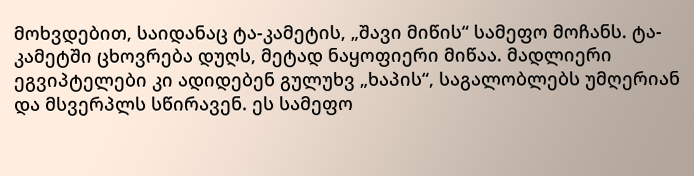მოხვდებით, საიდანაც ტა-კამეტის, „შავი მიწის“ სამეფო მოჩანს. ტა-კამეტში ცხოვრება დუღს, მეტად ნაყოფიერი მიწაა. მადლიერი ეგვიპტელები კი ადიდებენ გულუხვ „ხაპის“, საგალობლებს უმღერიან და მსვერპლს სწირავენ. ეს სამეფო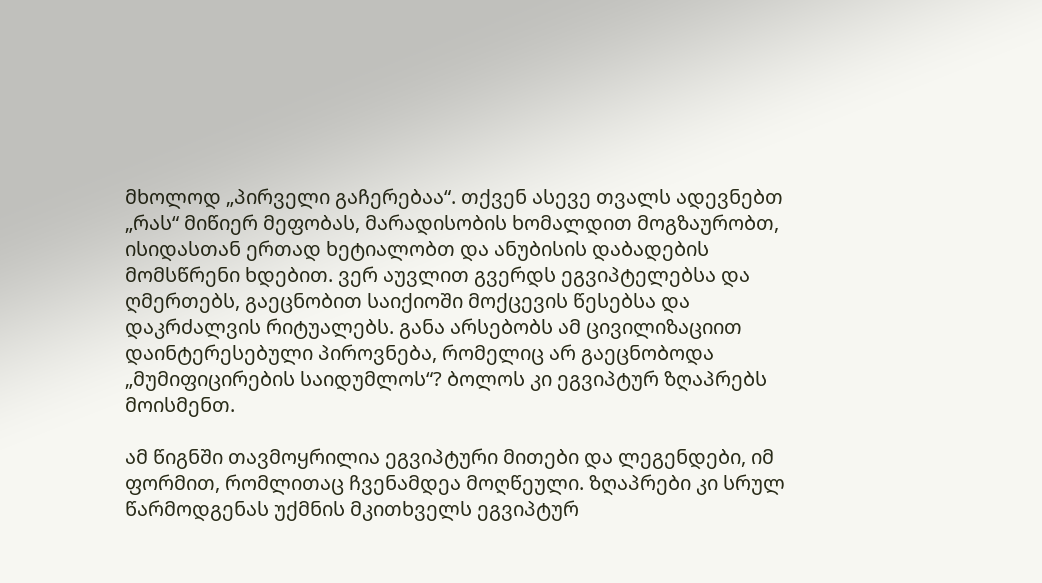მხოლოდ „პირველი გაჩერებაა“. თქვენ ასევე თვალს ადევნებთ „რას“ მიწიერ მეფობას, მარადისობის ხომალდით მოგზაურობთ, ისიდასთან ერთად ხეტიალობთ და ანუბისის დაბადების მომსწრენი ხდებით. ვერ აუვლით გვერდს ეგვიპტელებსა და ღმერთებს, გაეცნობით საიქიოში მოქცევის წესებსა და დაკრძალვის რიტუალებს. განა არსებობს ამ ცივილიზაციით დაინტერესებული პიროვნება, რომელიც არ გაეცნობოდა „მუმიფიცირების საიდუმლოს“? ბოლოს კი ეგვიპტურ ზღაპრებს მოისმენთ.

ამ წიგნში თავმოყრილია ეგვიპტური მითები და ლეგენდები, იმ ფორმით, რომლითაც ჩვენამდეა მოღწეული. ზღაპრები კი სრულ წარმოდგენას უქმნის მკითხველს ეგვიპტურ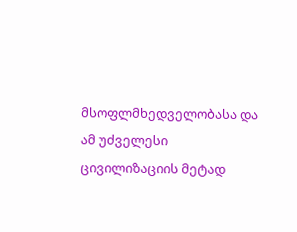მსოფლმხედველობასა და ამ უძველესი ცივილიზაციის მეტად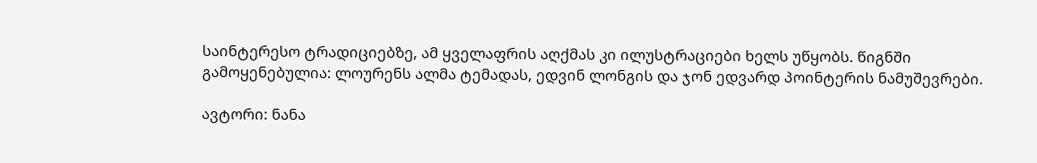საინტერესო ტრადიციებზე, ამ ყველაფრის აღქმას კი ილუსტრაციები ხელს უწყობს. წიგნში გამოყენებულია: ლოურენს ალმა ტემადას, ედვინ ლონგის და ჯონ ედვარდ პოინტერის ნამუშევრები.

ავტორი: ნანა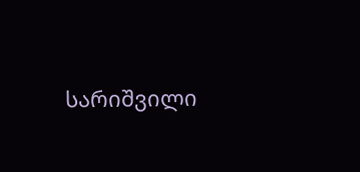სარიშვილი